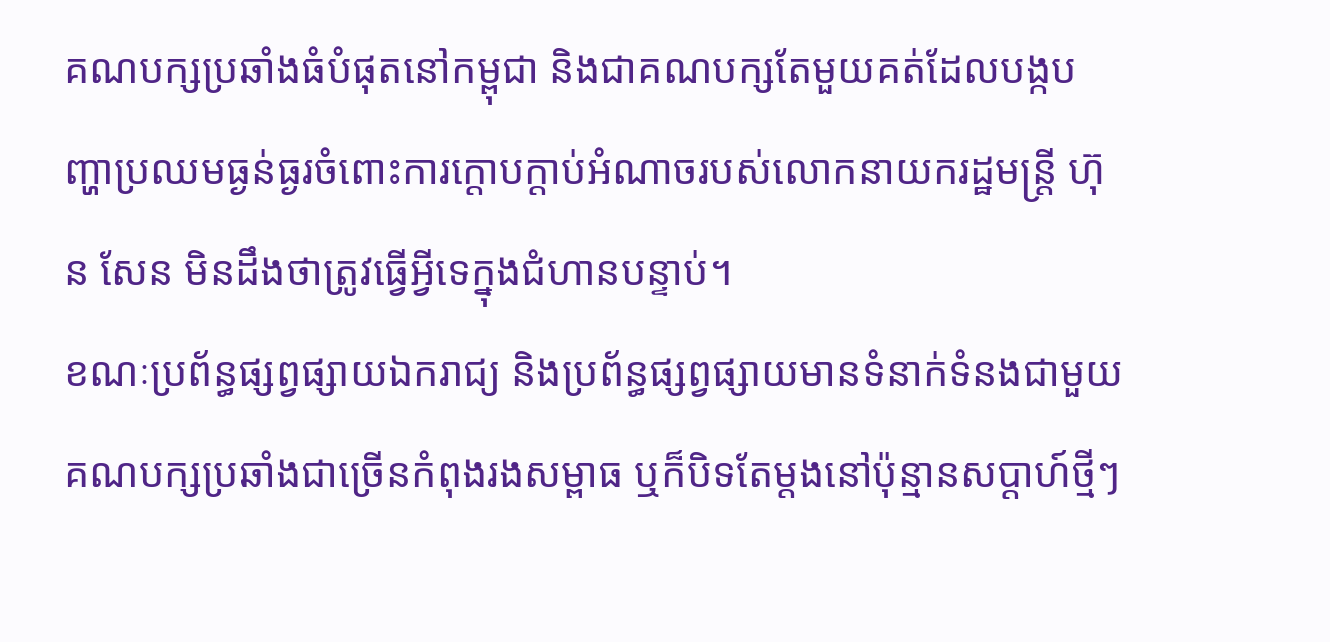គណបក្សប្រឆាំងធំបំផុតនៅកម្ពុជា និងជាគណបក្សតែមួយគត់ដែលបង្កបញ្ហាប្រឈមធ្ងន់ធ្ងរចំពោះការក្ដោបក្ដាប់អំណាចរបស់លោកនាយករដ្ឋមន្ត្រី ហ៊ុន សែន មិនដឹងថាត្រូវធ្វើអ្វីទេក្នុងជំហានបន្ទាប់។
ខណៈប្រព័ន្ធផ្សព្វផ្សាយឯករាជ្យ និងប្រព័ន្ធផ្សព្វផ្សាយមានទំនាក់ទំនងជាមួយគណបក្សប្រឆាំងជាច្រើនកំពុងរងសម្ពាធ ឬក៏បិទតែម្តងនៅប៉ុន្មានសប្ដាហ៍ថ្មីៗ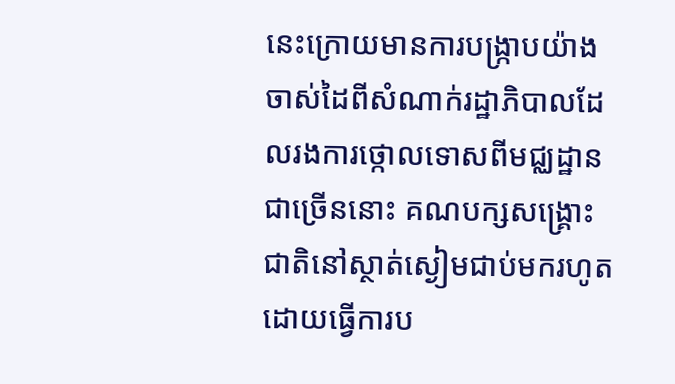នេះក្រោយមានការបង្ក្រាបយ៉ាងចាស់ដៃពីសំណាក់រដ្ឋាភិបាលដែលរងការថ្កោលទោសពីមជ្ឈដ្ឋានជាច្រើននោះ គណបក្សសង្គ្រោះជាតិនៅស្ថាត់ស្ងៀមជាប់មករហូត ដោយធ្វើការប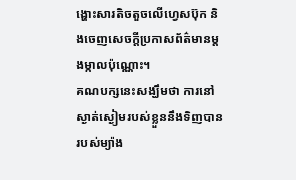ង្ហោះសារតិចតួចលើហ្វេសប៊ុក និងចេញសេចក្ដីប្រកាសព័ត៌មានម្តងម្កាលប៉ុណ្ណោះ។
គណបក្សនេះសង្ឃឹមថា ការនៅស្ងាត់ស្ងៀមរបស់ខ្លួននឹងទិញបានរបស់ម្យ៉ាង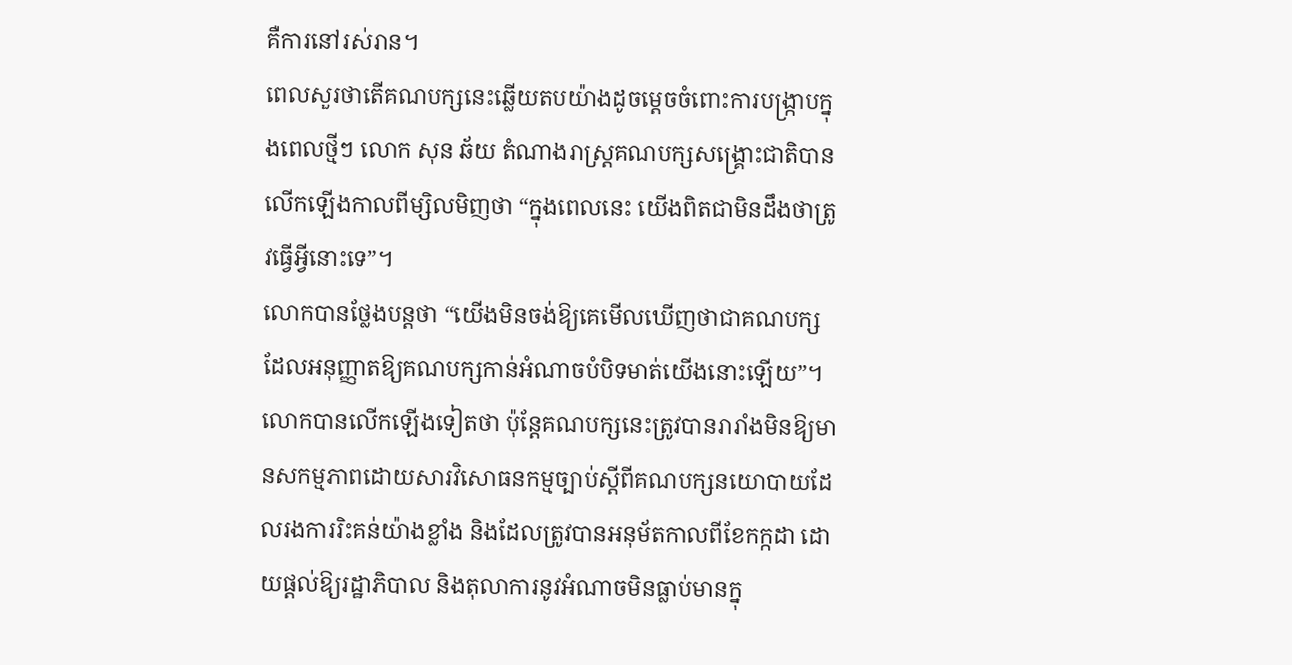គឺការនៅរស់រាន។
ពេលសួរថាតើគណបក្សនេះឆ្លើយតបយ៉ាងដូចម្ដេចចំពោះការបង្ក្រាបក្នុងពេលថ្មីៗ លោក សុន ឆ័យ តំណាងរាស្ត្រគណបក្សសង្គ្រោះជាតិបានលើកឡើងកាលពីម្សិលមិញថា “ក្នុងពេលនេះ យើងពិតជាមិនដឹងថាត្រូវធ្វើអ្វីនោះទេ”។
លោកបានថ្លែងបន្តថា “យើងមិនចង់ឱ្យគេមើលឃើញថាជាគណបក្សដែលអនុញ្ញាតឱ្យគណបក្សកាន់អំណាចបំបិទមាត់យើងនោះឡើយ”។
លោកបានលើកឡើងទៀតថា ប៉ុន្តែគណបក្សនេះត្រូវបានរារាំងមិនឱ្យមានសកម្មភាពដោយសារវិសោធនកម្មច្បាប់ស្ដីពីគណបក្សនយោបាយដែលរងការរិះគន់យ៉ាងខ្លាំង និងដែលត្រូវបានអនុម័តកាលពីខែកក្កដា ដោយផ្ដល់ឱ្យរដ្ឋាភិបាល និងតុលាការនូវអំណាចមិនធ្លាប់មានក្នុ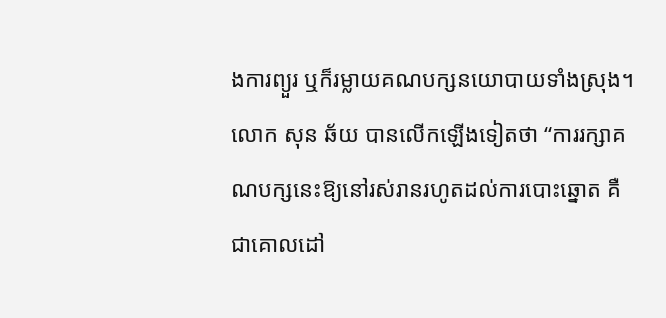ងការព្យួរ ឬក៏រម្លាយគណបក្សនយោបាយទាំងស្រុង។
លោក សុន ឆ័យ បានលើកឡើងទៀតថា “ការរក្សាគណបក្សនេះឱ្យនៅរស់រានរហូតដល់ការបោះឆ្នោត គឺជាគោលដៅ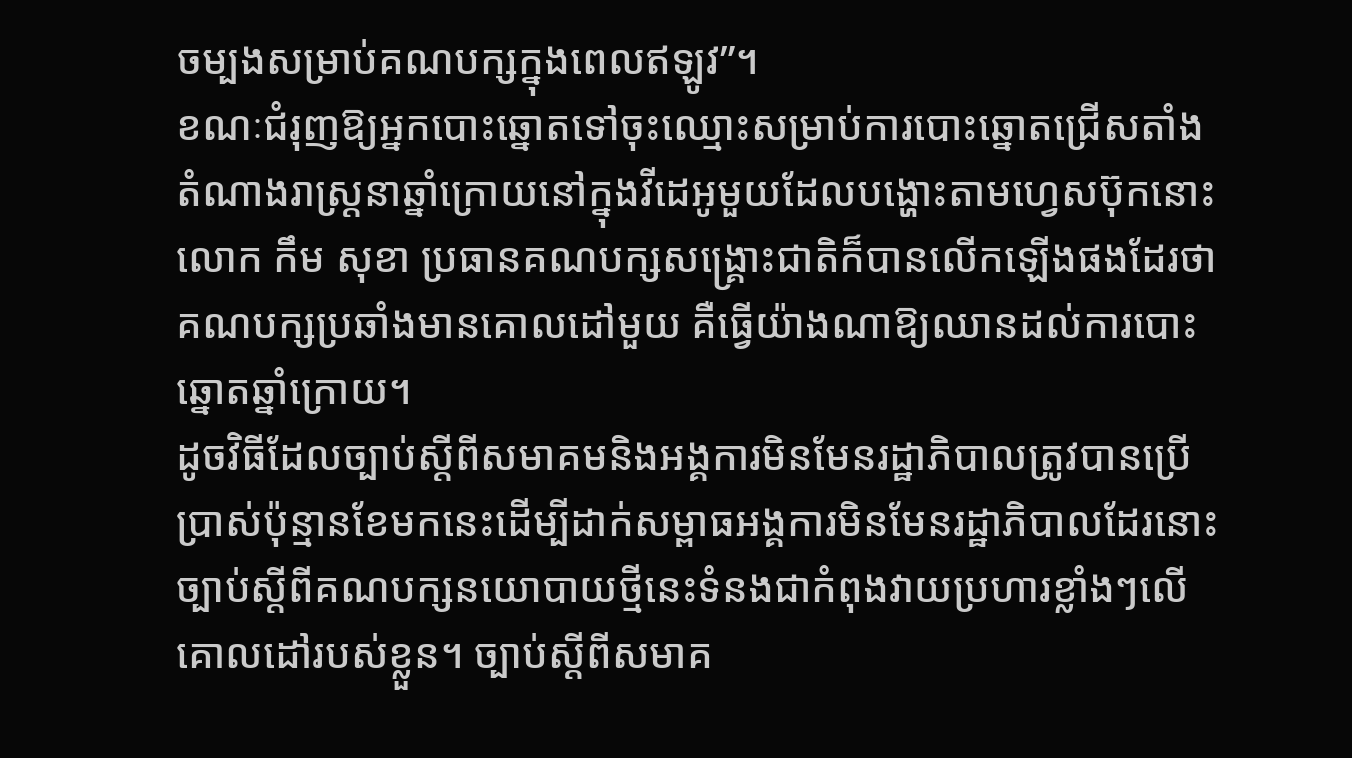ចម្បងសម្រាប់គណបក្សក្នុងពេលឥឡូវ”។
ខណៈជំរុញឱ្យអ្នកបោះឆ្នោតទៅចុះឈ្មោះសម្រាប់ការបោះឆ្នោតជ្រើសតាំងតំណាងរាស្ត្រនាឆ្នាំក្រោយនៅក្នុងវីដេអូមួយដែលបង្ហោះតាមហ្វេសប៊ុកនោះ លោក កឹម សុខា ប្រធានគណបក្សសង្គ្រោះជាតិក៏បានលើកឡើងផងដែរថា គណបក្សប្រឆាំងមានគោលដៅមួយ គឺធ្វើយ៉ាងណាឱ្យឈានដល់ការបោះឆ្នោតឆ្នាំក្រោយ។
ដូចវិធីដែលច្បាប់ស្ដីពីសមាគមនិងអង្គការមិនមែនរដ្ឋាភិបាលត្រូវបានប្រើប្រាស់ប៉ុន្មានខែមកនេះដើម្បីដាក់សម្ពាធអង្គការមិនមែនរដ្ឋាភិបាលដែរនោះ ច្បាប់ស្ដីពីគណបក្សនយោបាយថ្មីនេះទំនងជាកំពុងវាយប្រហារខ្លាំងៗលើគោលដៅរបស់ខ្លួន។ ច្បាប់ស្ដីពីសមាគ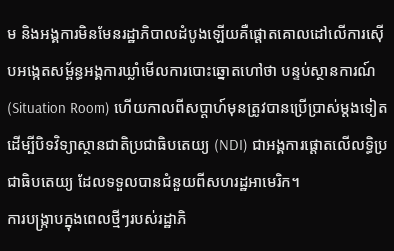ម និងអង្គការមិនមែនរដ្ឋាភិបាលដំបូងឡើយគឺផ្ដោតគោលដៅលើការស៊ើបអង្កេតសម្ព័ន្ធអង្គការឃ្លាំមើលការបោះឆ្នោតហៅថា បន្ទប់ស្ថានការណ៍ (Situation Room) ហើយកាលពីសប្ដាហ៍មុនត្រូវបានប្រើប្រាស់ម្តងទៀតដើម្បីបិទវិទ្យាស្ថានជាតិប្រជាធិបតេយ្យ (NDI) ជាអង្គការផ្ដោតលើលទ្ធិប្រជាធិបតេយ្យ ដែលទទួលបានជំនួយពីសហរដ្ឋអាមេរិក។
ការបង្ក្រាបក្នុងពេលថ្មីៗរបស់រដ្ឋាភិ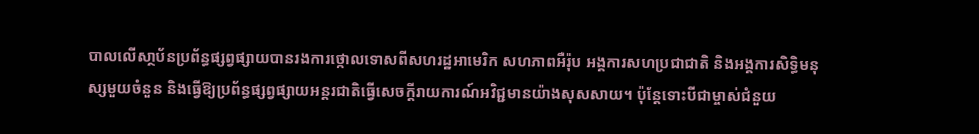បាលលើសា្ថប័នប្រព័ន្ធផ្សព្វផ្សាយបានរងការថ្កោលទោសពីសហរដ្ឋអាមេរិក សហភាពអឺរ៉ុប អង្គការសហប្រជាជាតិ និងអង្គការសិទ្ធិមនុស្សមួយចំនួន និងធ្វើឱ្យប្រព័ន្ធផ្សព្វផ្សាយអន្តរជាតិធ្វើសេចក្ដីរាយការណ៍អវិជ្ជមានយ៉ាងសុសសាយ។ ប៉ុន្តែទោះបីជាម្ចាស់ជំនួយ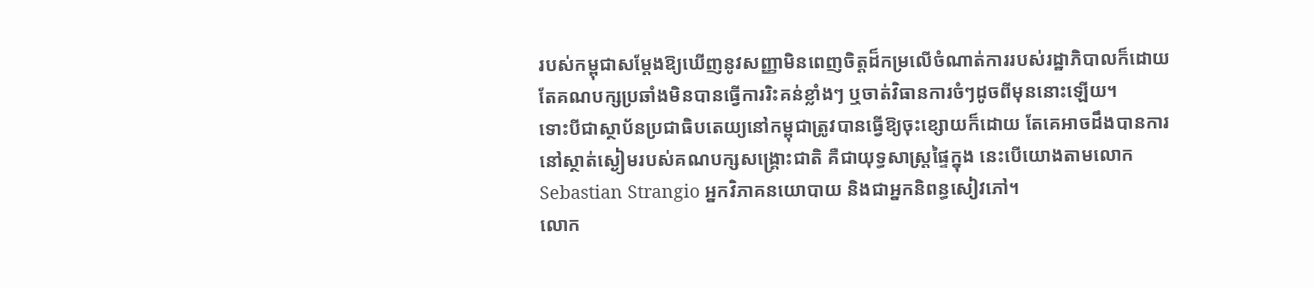របស់កម្ពុជាសម្ដែងឱ្យឃើញនូវសញ្ញាមិនពេញចិត្តដ៏កម្រលើចំណាត់ការរបស់រដ្ឋាភិបាលក៏ដោយ តែគណបក្សប្រឆាំងមិនបានធ្វើការរិះគន់ខ្លាំងៗ ឬចាត់វិធានការចំៗដូចពីមុននោះឡើយ។
ទោះបីជាស្ថាប័នប្រជាធិបតេយ្យនៅកម្ពុជាត្រូវបានធ្វើឱ្យចុះខ្សោយក៏ដោយ តែគេអាចដឹងបានការនៅស្ថាត់ស្ងៀមរបស់គណបក្សសង្គ្រោះជាតិ គឺជាយុទ្ធសាស្ត្រផ្ទៃក្នុង នេះបើយោងតាមលោក Sebastian Strangio អ្នកវិភាគនយោបាយ និងជាអ្នកនិពន្ធសៀវភៅ។
លោក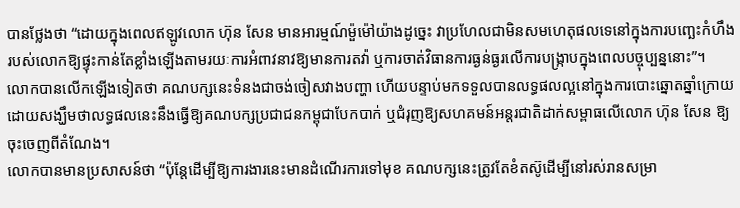បានថ្លែងថា “ដោយក្នុងពេលឥឡូវលោក ហ៊ុន សែន មានអារម្មណ៍ម៉ួម៉ៅយ៉ាងដូច្នេះ វាប្រហែលជាមិនសមហេតុផលទេនៅក្នុងការបញ្ឆេះកំហឹងរបស់លោកឱ្យផ្ទុះកាន់តែខ្លាំងឡើងតាមរយៈការអំពាវនាវឱ្យមានការតវ៉ា ឬការចាត់វិធានការធ្ងន់ធ្ងរលើការបង្ក្រាបក្នុងពេលបច្ចុប្បន្ននោះ”។
លោកបានលើកឡើងទៀតថា គណបក្សនេះទំនងជាចង់ចៀសវាងបញ្ហា ហើយបន្ទាប់មកទទួលបានលទ្ធផលល្អនៅក្នុងការបោះឆ្នោតឆ្នាំក្រោយ ដោយសង្ឃឹមថាលទ្ធផលនេះនឹងធ្វើឱ្យគណបក្សប្រជាជនកម្ពុជាបែកបាក់ ឬជំរុញឱ្យសហគមន៍អន្តរជាតិដាក់សម្ពាធលើលោក ហ៊ុន សែន ឱ្យចុះចេញពីតំណែង។
លោកបានមានប្រសាសន៍ថា “ប៉ុន្តែដើម្បីឱ្យការងារនេះមានដំណើរការទៅមុខ គណបក្សនេះត្រូវតែខំតស៊ូដើម្បីនៅរស់រានសម្រា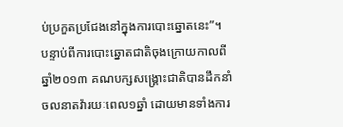ប់ប្រកួតប្រជែងនៅក្នុងការបោះឆ្នោតនេះ”។
បន្ទាប់ពីការបោះឆ្នោតជាតិចុងក្រោយកាលពីឆ្នាំ២០១៣ គណបក្សសង្គ្រោះជាតិបានដឹកនាំចលនាតវ៉ារយៈពេល១ឆ្នាំ ដោយមានទាំងការ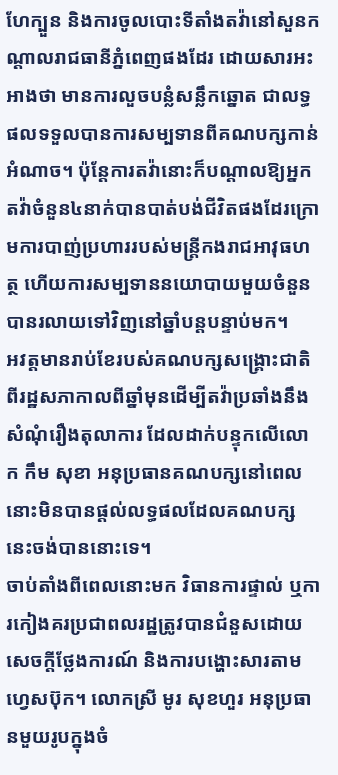ហែក្បួន និងការចូលបោះទីតាំងតវ៉ានៅសួនកណ្ដាលរាជធានីភ្នំពេញផងដែរ ដោយសារអះអាងថា មានការលួចបន្លំសន្លឹកឆ្នោត ជាលទ្ធផលទទួលបានការសម្បទានពីគណបក្សកាន់អំណាច។ ប៉ុន្តែការតវ៉ានោះក៏បណ្ដាលឱ្យអ្នកតវ៉ាចំនួន៤នាក់បានបាត់បង់ជីវិតផងដែរក្រោមការបាញ់ប្រហាររបស់មន្ត្រីកងរាជអាវុធហត្ថ ហើយការសម្បទាននយោបាយមួយចំនួនបានរលាយទៅវិញនៅឆ្នាំបន្តបន្ទាប់មក។
អវត្តមានរាប់ខែរបស់គណបក្សសង្គ្រោះជាតិពីរដ្ឋសភាកាលពីឆ្នាំមុនដើម្បីតវ៉ាប្រឆាំងនឹងសំណុំរឿងតុលាការ ដែលដាក់បន្ទុកលើលោក កឹម សុខា អនុប្រធានគណបក្សនៅពេលនោះមិនបានផ្ដល់លទ្ធផលដែលគណបក្សនេះចង់បាននោះទេ។
ចាប់តាំងពីពេលនោះមក វិធានការផ្ទាល់ ឬការកៀងគរប្រជាពលរដ្ឋត្រូវបានជំនួសដោយសេចក្ដីថ្លែងការណ៍ និងការបង្ហោះសារតាមហ្វេសប៊ុក។ លោកស្រី មូរ សុខហួរ អនុប្រធានមួយរូបក្នុងចំ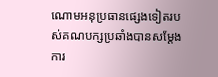ណោមអនុប្រធានផ្សេងទៀតរបស់គណបក្សប្រឆាំងបានសម្ដែងការ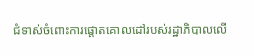ជំទាស់ចំពោះការផ្ដោតគោលដៅរបស់រដ្ឋាភិបាលលើ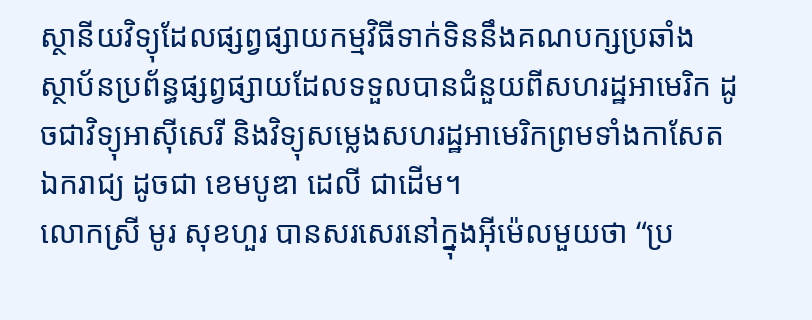ស្ថានីយវិទ្យុដែលផ្សព្វផ្សាយកម្មវិធីទាក់ទិននឹងគណបក្សប្រឆាំង ស្ថាប័នប្រព័ន្ធផ្សព្វផ្សាយដែលទទួលបានជំនួយពីសហរដ្ឋអាមេរិក ដូចជាវិទ្យុអាស៊ីសេរី និងវិទ្យុសម្លេងសហរដ្ឋអាមេរិកព្រមទាំងកាសែតឯករាជ្យ ដូចជា ខេមបូឌា ដេលី ជាដើម។
លោកស្រី មូរ សុខហួរ បានសរសេរនៅក្នុងអុីម៉េលមួយថា “ប្រ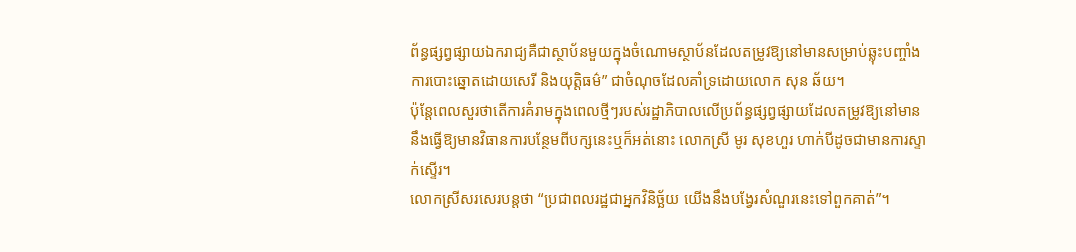ព័ន្ធផ្សព្វផ្សាយឯករាជ្យគឺជាស្ថាប័នមួយក្នុងចំណោមស្ថាប័នដែលតម្រូវឱ្យនៅមានសម្រាប់ឆ្លុះបញ្ចាំងការបោះឆ្នោតដោយសេរី និងយុត្តិធម៌” ជាចំណុចដែលគាំទ្រដោយលោក សុន ឆ័យ។
ប៉ុន្តែពេលសួរថាតើការគំរាមក្នុងពេលថ្មីៗរបស់រដ្ឋាភិបាលលើប្រព័ន្ធផ្សព្វផ្សាយដែលតម្រូវឱ្យនៅមាន នឹងធ្វើឱ្យមានវិធានការបន្ថែមពីបក្សនេះឬក៏អត់នោះ លោកស្រី មូរ សុខហួរ ហាក់បីដូចជាមានការស្ទាក់ស្ទើរ។
លោកស្រីសរសេរបន្តថា “ប្រជាពលរដ្ឋជាអ្នកវិនិច្ឆ័យ យើងនឹងបង្វែរសំណួរនេះទៅពួកគាត់”។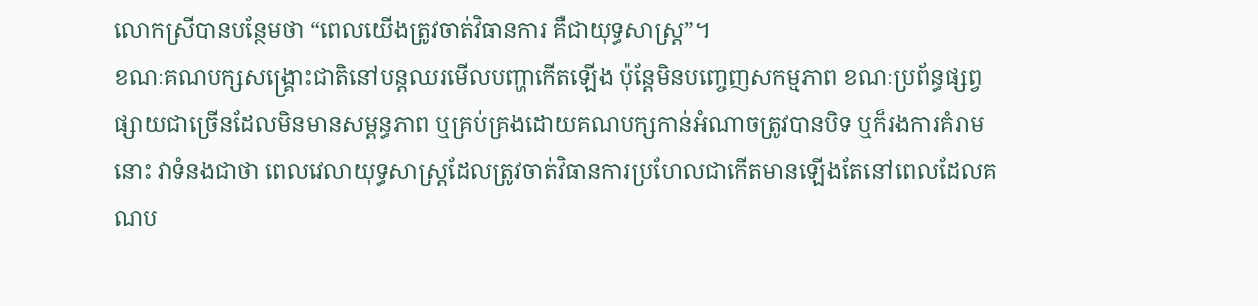លោកស្រីបានបន្ថែមថា “ពេលយើងត្រូវចាត់វិធានការ គឺជាយុទ្ធសាស្ត្រ”។
ខណៈគណបក្សសង្គ្រោះជាតិនៅបន្តឈរមើលបញ្ហាកើតឡើង ប៉ុន្តែមិនបញ្ចេញសកម្មភាព ខណៈប្រព័ន្ធផ្សព្វផ្សាយជាច្រើនដែលមិនមានសម្ពន្ធភាព ឬគ្រប់គ្រងដោយគណបក្សកាន់អំណាចត្រូវបានបិទ ឬក៏រងការគំរាមនោះ វាទំនងជាថា ពេលវេលាយុទ្ធសាស្ត្រដែលត្រូវចាត់វិធានការប្រហែលជាកើតមានឡើងតែនៅពេលដែលគណប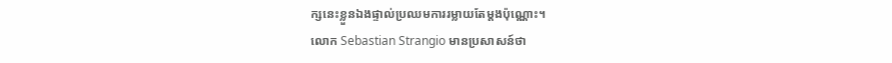ក្សនេះខ្លួនឯងផ្ទាល់ប្រឈមការរម្លាយតែម្ដងប៉ុណ្ណោះ។
លោក Sebastian Strangio មានប្រសាសន៍ថា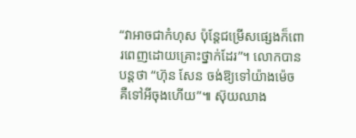“វាអាចជាកំហុស ប៉ុន្តែជម្រើសផ្សេងក៏ពោរពេញដោយគ្រោះថ្នាក់ដែរ”។ លោកបានបន្តថា “ហ៊ុន សែន ចង់ឱ្យទៅយ៉ាងម៉េច គឺទៅអីចុងហើយ”៕ ស៊ុយឈាង